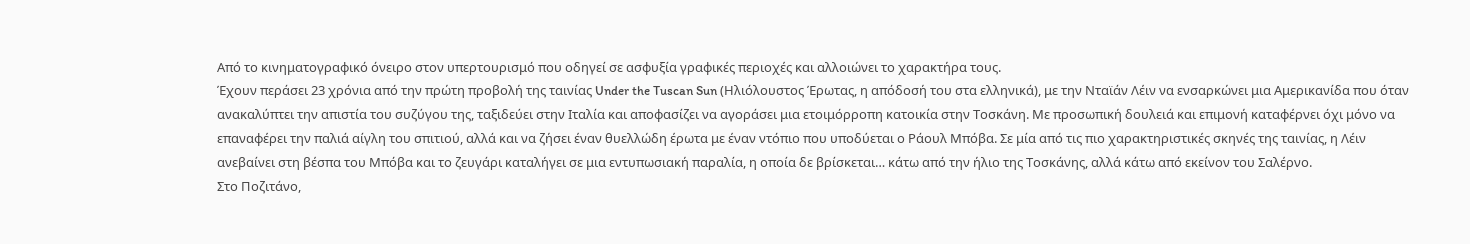Από το κινηματογραφικό όνειρο στον υπερτουρισμό που οδηγεί σε ασφυξία γραφικές περιοχές και αλλοιώνει το χαρακτήρα τους.
Έχουν περάσει 23 χρόνια από την πρώτη προβολή της ταινίας Under the Tuscan Sun (Ηλιόλουστος Έρωτας, η απόδοσή του στα ελληνικά), με την Νταϊάν Λέιν να ενσαρκώνει μια Αμερικανίδα που όταν ανακαλύπτει την απιστία του συζύγου της, ταξιδεύει στην Ιταλία και αποφασίζει να αγοράσει μια ετοιμόρροπη κατοικία στην Τοσκάνη. Με προσωπική δουλειά και επιμονή καταφέρνει όχι μόνο να επαναφέρει την παλιά αίγλη του σπιτιού, αλλά και να ζήσει έναν θυελλώδη έρωτα με έναν ντόπιο που υποδύεται ο Ράουλ Μπόβα. Σε μία από τις πιο χαρακτηριστικές σκηνές της ταινίας, η Λέιν ανεβαίνει στη βέσπα του Μπόβα και το ζευγάρι καταλήγει σε μια εντυπωσιακή παραλία, η οποία δε βρίσκεται… κάτω από την ήλιο της Τοσκάνης, αλλά κάτω από εκείνον του Σαλέρνο.
Στο Ποζιτάνο,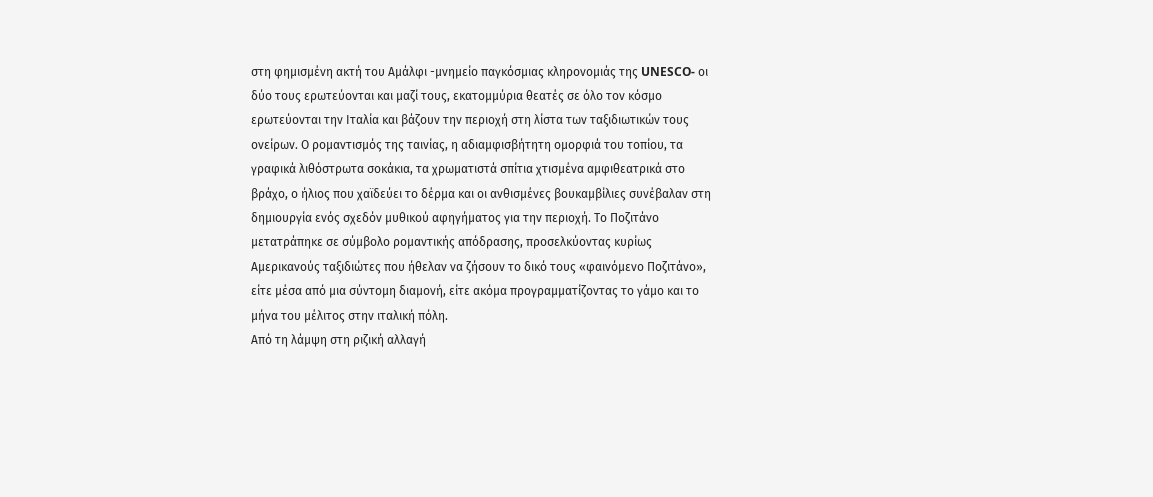στη φημισμένη ακτή του Αμάλφι -μνημείο παγκόσμιας κληρονομιάς της UNESCO- οι δύο τους ερωτεύονται και μαζί τους, εκατομμύρια θεατές σε όλο τον κόσμο ερωτεύονται την Ιταλία και βάζουν την περιοχή στη λίστα των ταξιδιωτικών τους ονείρων. Ο ρομαντισμός της ταινίας, η αδιαμφισβήτητη ομορφιά του τοπίου, τα γραφικά λιθόστρωτα σοκάκια, τα χρωματιστά σπίτια χτισμένα αμφιθεατρικά στο βράχο, ο ήλιος που χαϊδεύει το δέρμα και οι ανθισμένες βουκαμβίλιες συνέβαλαν στη δημιουργία ενός σχεδόν μυθικού αφηγήματος για την περιοχή. Το Ποζιτάνο μετατράπηκε σε σύμβολο ρομαντικής απόδρασης, προσελκύοντας κυρίως Αμερικανούς ταξιδιώτες που ήθελαν να ζήσουν το δικό τους «φαινόμενο Ποζιτάνο», είτε μέσα από μια σύντομη διαμονή, είτε ακόμα προγραμματίζοντας το γάμο και το μήνα του μέλιτος στην ιταλική πόλη.
Από τη λάμψη στη ριζική αλλαγή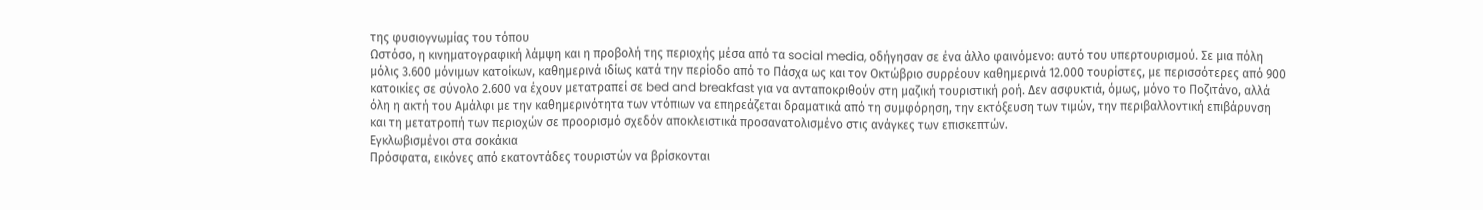της φυσιογνωμίας του τόπου
Ωστόσο, η κινηματογραφική λάμψη και η προβολή της περιοχής μέσα από τα social media, οδήγησαν σε ένα άλλο φαινόμενο: αυτό του υπερτουρισμού. Σε μια πόλη μόλις 3.600 μόνιμων κατοίκων, καθημερινά ιδίως κατά την περίοδο από το Πάσχα ως και τον Οκτώβριο συρρέουν καθημερινά 12.000 τουρίστες, με περισσότερες από 900 κατοικίες σε σύνολο 2.600 να έχουν μετατραπεί σε bed and breakfast για να ανταποκριθούν στη μαζική τουριστική ροή. Δεν ασφυκτιά, όμως, μόνο το Ποζιτάνο, αλλά όλη η ακτή του Αμάλφι με την καθημερινότητα των ντόπιων να επηρεάζεται δραματικά από τη συμφόρηση, την εκτόξευση των τιμών, την περιβαλλοντική επιβάρυνση και τη μετατροπή των περιοχών σε προορισμό σχεδόν αποκλειστικά προσανατολισμένο στις ανάγκες των επισκεπτών.
Εγκλωβισμένοι στα σοκάκια
Πρόσφατα, εικόνες από εκατοντάδες τουριστών να βρίσκονται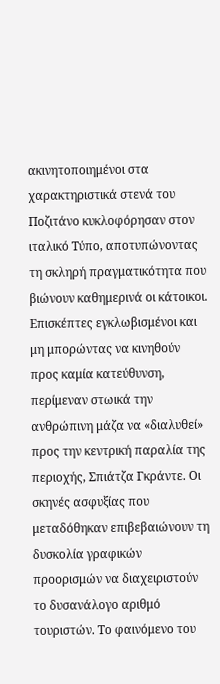ακινητοποιημένοι στα χαρακτηριστικά στενά του Ποζιτάνο κυκλοφόρησαν στον ιταλικό Τύπο, αποτυπώνοντας τη σκληρή πραγματικότητα που βιώνουν καθημερινά οι κάτοικοι. Επισκέπτες εγκλωβισμένοι και μη μπορώντας να κινηθούν προς καμία κατεύθυνση, περίμεναν στωικά την ανθρώπινη μάζα να «διαλυθεί» προς την κεντρική παραλία της περιοχής, Σπιάτζα Γκράντε. Οι σκηνές ασφυξίας που μεταδόθηκαν επιβεβαιώνουν τη δυσκολία γραφικών προορισμών να διαχειριστούν το δυσανάλογο αριθμό τουριστών. Το φαινόμενο του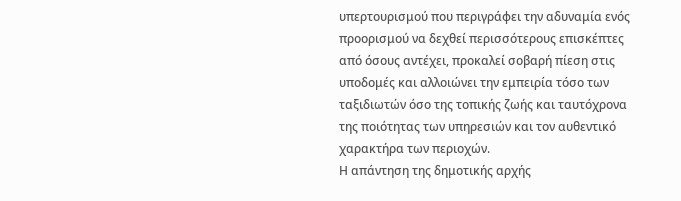υπερτουρισμού που περιγράφει την αδυναμία ενός προορισμού να δεχθεί περισσότερους επισκέπτες από όσους αντέχει, προκαλεί σοβαρή πίεση στις υποδομές και αλλοιώνει την εμπειρία τόσο των ταξιδιωτών όσο της τοπικής ζωής και ταυτόχρονα της ποιότητας των υπηρεσιών και τον αυθεντικό χαρακτήρα των περιοχών.
Η απάντηση της δημοτικής αρχής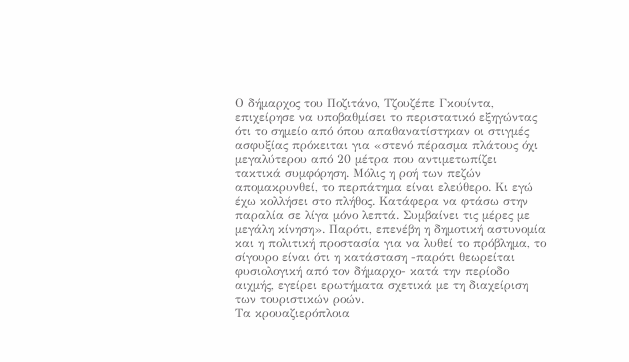Ο δήμαρχος του Ποζιτάνο, Τζουζέπε Γκουίντα, επιχείρησε να υποβαθμίσει το περιστατικό εξηγώντας ότι το σημείο από όπου απαθανατίστηκαν οι στιγμές ασφυξίας πρόκειται για «στενό πέρασμα πλάτους όχι μεγαλύτερου από 20 μέτρα που αντιμετωπίζει τακτικά συμφόρηση. Μόλις η ροή των πεζών απομακρυνθεί, το περπάτημα είναι ελεύθερο. Κι εγώ έχω κολλήσει στο πλήθος. Κατάφερα να φτάσω στην παραλία σε λίγα μόνο λεπτά. Συμβαίνει τις μέρες με μεγάλη κίνηση». Παρότι, επενέβη η δημοτική αστυνομία και η πολιτική προστασία για να λυθεί το πρόβλημα, το σίγουρο είναι ότι η κατάσταση -παρότι θεωρείται φυσιολογική από τον δήμαρχο- κατά την περίοδο αιχμής, εγείρει ερωτήματα σχετικά με τη διαχείριση των τουριστικών ροών.
Τα κρουαζιερόπλοια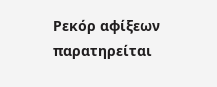Ρεκόρ αφίξεων παρατηρείται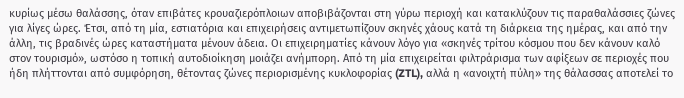κυρίως μέσω θαλάσσης, όταν επιβάτες κρουαζιερόπλοιων αποβιβάζονται στη γύρω περιοχή και κατακλύζουν τις παραθαλάσσιες ζώνες για λίγες ώρες. Έτσι, από τη μία, εστιατόρια και επιχειρήσεις αντιμετωπίζουν σκηνές χάους κατά τη διάρκεια της ημέρας, και από την άλλη, τις βραδινές ώρες καταστήματα μένουν άδεια. Οι επιχειρηματίες κάνουν λόγο για «σκηνές τρίτου κόσμου που δεν κάνουν καλό στον τουρισμό», ωστόσο η τοπική αυτοδιοίκηση μοιάζει ανήμπορη. Από τη μία επιχειρείται φιλτράρισμα των αφίξεων σε περιοχές που ήδη πλήττονται από συμφόρηση, θέτοντας ζώνες περιορισμένης κυκλοφορίας (ZTL), αλλά η «ανοιχτή πύλη» της θάλασσας αποτελεί το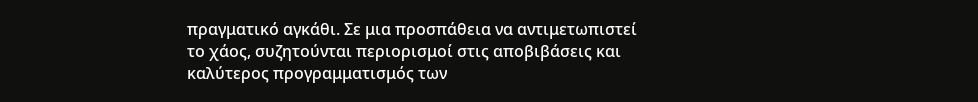πραγματικό αγκάθι. Σε μια προσπάθεια να αντιμετωπιστεί το χάος, συζητούνται περιορισμοί στις αποβιβάσεις και καλύτερος προγραμματισμός των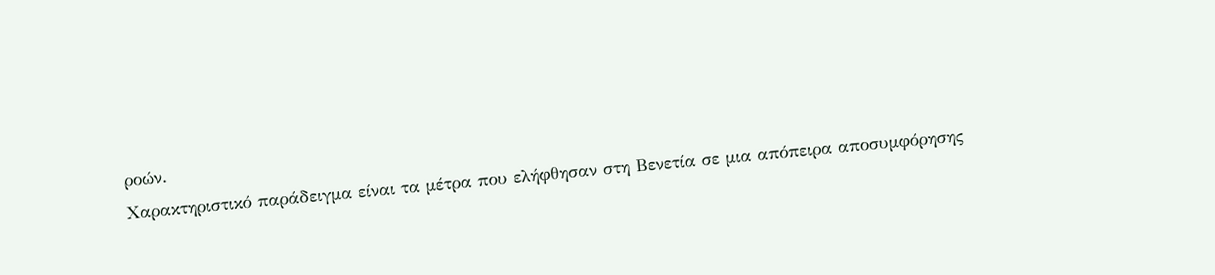ροών.
Χαρακτηριστικό παράδειγμα είναι τα μέτρα που ελήφθησαν στη Βενετία σε μια απόπειρα αποσυμφόρησης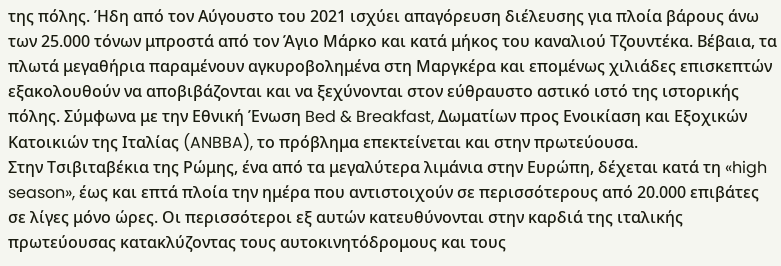της πόλης. Ήδη από τον Αύγουστο του 2021 ισχύει απαγόρευση διέλευσης για πλοία βάρους άνω των 25.000 τόνων μπροστά από τον Άγιο Μάρκο και κατά μήκος του καναλιού Τζουντέκα. Βέβαια, τα πλωτά μεγαθήρια παραμένουν αγκυροβολημένα στη Μαργκέρα και επομένως χιλιάδες επισκεπτών εξακολουθούν να αποβιβάζονται και να ξεχύνονται στον εύθραυστο αστικό ιστό της ιστορικής πόλης. Σύμφωνα με την Εθνική Ένωση Bed & Breakfast, Δωματίων προς Ενοικίαση και Εξοχικών Κατοικιών της Ιταλίας (ANBBA), το πρόβλημα επεκτείνεται και στην πρωτεύουσα.
Στην Τσιβιταβέκια της Ρώμης, ένα από τα μεγαλύτερα λιμάνια στην Ευρώπη, δέχεται κατά τη «high season», έως και επτά πλοία την ημέρα που αντιστοιχούν σε περισσότερους από 20.000 επιβάτες σε λίγες μόνο ώρες. Οι περισσότεροι εξ αυτών κατευθύνονται στην καρδιά της ιταλικής πρωτεύουσας κατακλύζοντας τους αυτοκινητόδρομους και τους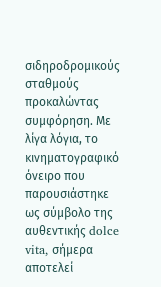σιδηροδρομικούς σταθμούς προκαλώντας συμφόρηση. Με λίγα λόγια, το κινηματογραφικό όνειρο που παρουσιάστηκε ως σύμβολο της αυθεντικής dolce vita, σήμερα αποτελεί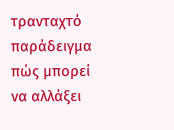τρανταχτό παράδειγμα πώς μπορεί να αλλάξει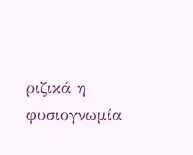ριζικά η φυσιογνωμία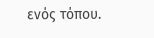ενός τόπου.